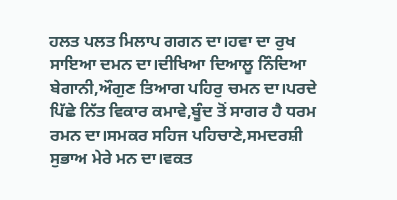ਹਲਤ ਪਲਤ ਮਿਲਾਪ ਗਗਨ ਦਾ।ਹਵਾ ਦਾ ਰੁਖ ਸਾਇਆ ਦਮਨ ਦਾ।ਦੀਖਿਆ ਦਿਆਲੂ ਨਿੰਦਿਆ ਬੇਗਾਨੀ,ਔਗੁਣ ਤਿਆਗ ਪਹਿਰੁ ਚਮਨ ਦਾ।ਪਰਦੇ ਪਿੱਛੇ ਨਿੱਤ ਵਿਕਾਰ ਕਮਾਵੇ,ਬੂੰਦ ਤੋਂ ਸਾਗਰ ਹੈ ਧਰਮ ਰਮਨ ਦਾ।ਸਮਕਰ ਸਹਿਜ ਪਹਿਚਾਣੇ,ਸਮਦਰਸ਼ੀ ਸੁਭਾਅ ਮੇਰੇ ਮਨ ਦਾ।ਵਕਤ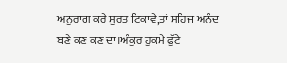ਅਨੁਰਾਗ ਕਰੇ ਸੁਰਤ ਟਿਕਾਵੇ,ਤਾਂ ਸਹਿਜ ਅਨੰਦ ਬਣੇ ਕਣ ਕਣ ਦਾ।ਅੰਕੁਰ ਹੁਕਮੇ ਫੁੱਟੇ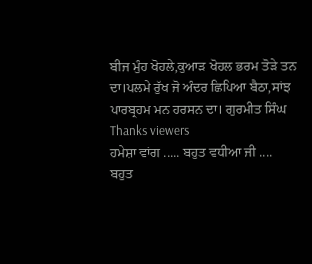ਬੀਜ ਮੁੰਹ ਖੋਹਲੇ,ਕੁਆੜ ਖੋਹਲ ਭਰਮ ਤੋੜੇ ਤਨ ਦਾ।ਪਲਮੇ ਰੁੱਖ ਜੋ ਅੰਦਰ ਛਿਪਿਆ ਬੈਠਾ,ਸਾਂਝ ਪਾਰਬ੍ਰਹਮ ਮਨ ਹਰਸਨ ਦਾ। ਗੁਰਮੀਤ ਸਿੰਘ
Thanks viewers
ਹਮੇਸ਼ਾ ਵਾਂਗ ..... ਬਹੁਤ ਵਧੀਆ ਜੀ ....
ਬਹੁਤ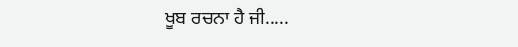ਖੂਬ ਰਚਨਾ ਹੈ ਜੀ.....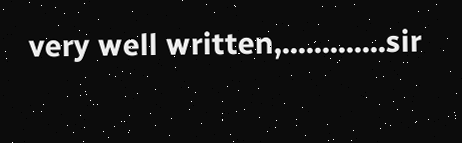very well written,.............sir